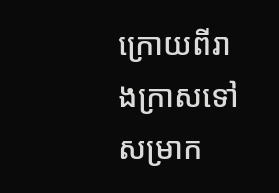ក្រោយពីរាងក្រាសទៅសម្រាក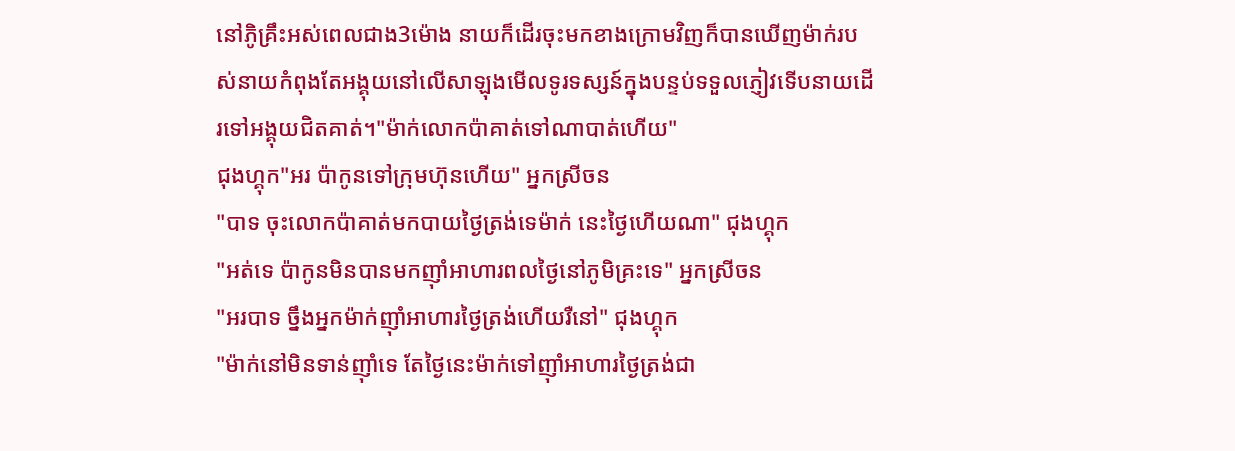នៅភូិគ្រឹះអស់ពេលជាង3ម៉ោង នាយក៏ដើរចុះមកខាងក្រោមវិញក៏បានឃើញម៉ាក់របស់នាយកំពុងតែអង្គុយនៅលើសាឡុងមើលទូរទស្សន៍ក្នុងបន្ទប់ទទួលភ្ញៀវទើបនាយដើរទៅអង្គុយជិតគាត់។"ម៉ាក់លោកប៉ាគាត់ទៅណាបាត់ហើយ"
ជុងហ្គុក"អរ ប៉ាកូនទៅក្រុមហ៊ុនហើយ" អ្នកស្រីចន
"បាទ ចុះលោកប៉ាគាត់មកបាយថ្ងៃត្រង់ទេម៉ាក់ នេះថ្ងៃហើយណា" ជុងហ្គុក
"អត់ទេ ប៉ាកូនមិនបានមកញុាំអាហារពលថ្ងៃនៅភូមិគ្រះទេ" អ្នកស្រីចន
"អរបាទ ច្នឹងអ្នកម៉ាក់ញុាំអាហារថ្ងៃត្រង់ហើយរឺនៅ" ជុងហ្គុក
"ម៉ាក់នៅមិនទាន់ញុាំទេ តែថ្ងៃនេះម៉ាក់ទៅញុាំអាហារថ្ងៃត្រង់ជា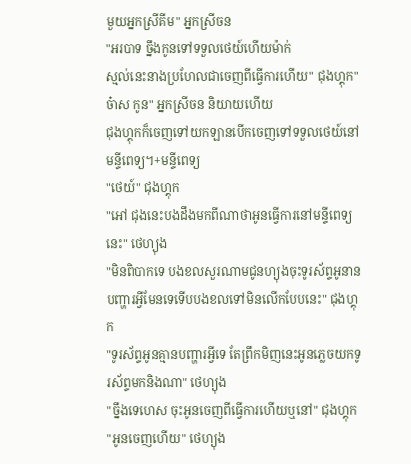មួយអ្នកស្រីគីម" អ្នកស្រីចន
"អរបាទ ច្នឹងកូនទៅទទួលថេយ៍ហើយម៉ាក់
ស្មល់នេះនាងប្រហែលជាចេញពីធ្វើការហើយ" ជុងហ្គុក"ច៎ាស កូន" អ្នកស្រីចន និយាយហើយ
ជុងហ្គុកក៏ចេញទៅយកឡានបើកចេញទៅទទួលថេយ៍នៅមន្ទីពេទ្យ។+មន្ទីពេទ្យ
"ថេយ៍" ជុងហ្គុក
"អៅ ជុងនេះបងដឹងមកពីណាថាអូនធ្វើការនៅមន្ទីពេទ្យនេះ" ថេហ្យុង
"មិនពិបាកទេ បងខលសួរណាមជូនហ្យុងចុះទូរស័ព្ទអូនានបញ្ហារអ្វីមែនទេទើបបងខលទៅមិនលើកបែបនេះ" ជុងហ្គុក
"ទូរស័ព្ទអូនគ្មានបញ្ហារអ្វីទេ តែព្រឹកមិញនេះអូនភ្លេចយកទូរស័ព្ទមកនិងណា" ថេហ្យុង
"ច្នឹងទេហេស ចុះអូនចេញពីធ្វើការហើយឬនៅ" ជុងហ្គុក
"អូនចេញហើយ" ថេហ្យុង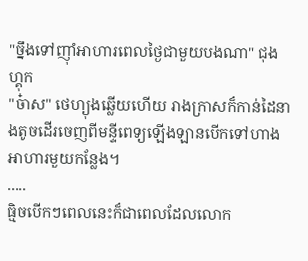"ច្នឹងទៅញុាំអាហារពេលថ្ងៃជាមួយបងណា" ជុងហ្គុក
"ច៎ាស" ថេហ្យុងឆ្លើយហើយ រាងក្រាសក៏កាន់ដៃនាងតូចដើរចេញពីមន្ទីពេទ្យឡើងឡានបើកទៅហាងអាហារមួយកន្លែង។
.....
ធ្មិចបើកៗពេលនេះក៏ជាពេលដែលលោក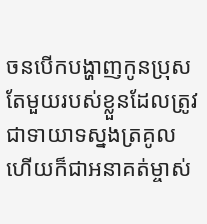ចនបើកបង្ហាញកូនប្រុសតែមួយរបស់ខ្លួនដែលត្រូវជាទាយាទស្នងត្រគូលហើយក៏ជាអនាគត់ម្ចាស់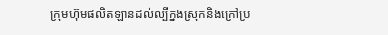ក្រុមហ៊ុមផលិតឡានដល់ល្បីក្នងស្រុកនិងក្រៅប្រ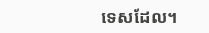ទេសដែល។